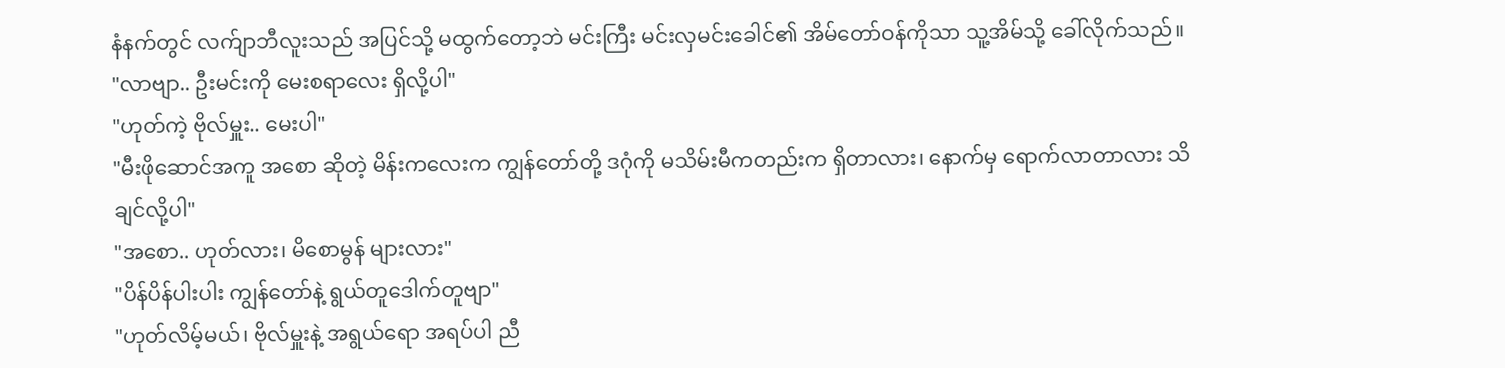နံနက်တွင် လက်ျာဘီလူးသည် အပြင်သို့ မထွက်တော့ဘဲ မင်းကြီး မင်းလှမင်းခေါင်၏ အိမ်တော်ဝန်ကိုသာ သူ့အိမ်သို့ ခေါ်လိုက်သည်။
"လာဗျာ.. ဦးမင်းကို မေးစရာလေး ရှိလို့ပါ"
"ဟုတ်ကဲ့ ဗိုလ်မှူး.. မေးပါ"
"မီးဖိုဆောင်အကူ အစော ဆိုတဲ့ မိန်းကလေးက ကျွန်တော်တို့ ဒဂုံကို မသိမ်းမီကတည်းက ရှိတာလား၊ နောက်မှ ရောက်လာတာလား သိချင်လို့ပါ"
"အစော.. ဟုတ်လား၊ မိစောမွန် များလား"
"ပိန်ပိန်ပါးပါး ကျွန်တော်နဲ့ ရွယ်တူဒေါက်တူဗျာ"
"ဟုတ်လိမ့်မယ်၊ ဗိုလ်မှူးနဲ့ အရွယ်ရော အရပ်ပါ ညီ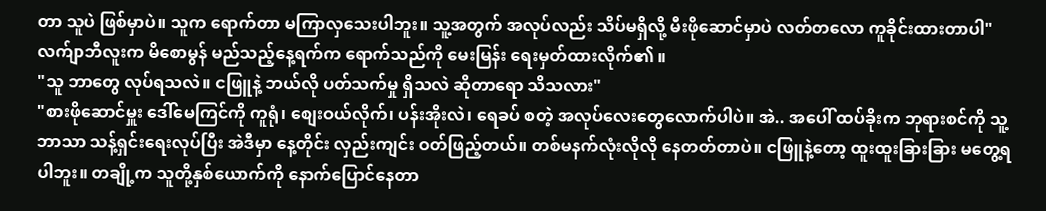တာ သူပဲ ဖြစ်မှာပဲ။ သူက ရောက်တာ မကြာလှသေးပါဘူး။ သူ့အတွက် အလုပ်လည်း သိပ်မရှိလို့ မီးဖိုဆောင်မှာပဲ လတ်တလော ကူခိုင်းထားတာပါ"
လက်ျာဘီလူးက မိစောမွန် မည်သည့်နေ့ရက်က ရောက်သည်ကို မေးမြန်း ရေးမှတ်ထားလိုက်၏ ။
"သူ ဘာတွေ လုပ်ရသလဲ။ ငဖြူနဲ့ ဘယ်လို ပတ်သက်မှု ရှိသလဲ ဆိုတာရော သိသလား"
"စားဖိုဆောင်မှူး ဒေါ်မေကြင်ကို ကူရုံ၊ စျေးဝယ်လိုက်၊ ပန်းအိုးလဲ၊ ရေခပ် စတဲ့ အလုပ်လေးတွေလောက်ပါပဲ။ အဲ.. အပေါ် ထပ်ခိုးက ဘုရားစင်ကို သူ့ဘာသာ သန့်ရှင်းရေးလုပ်ပြီး အဲဒီမှာ နေ့တိုင်း လှည်းကျင်း ဝတ်ဖြည့်တယ်။ တစ်မနက်လုံးလိုလို နေတတ်တာပဲ။ ငဖြူနဲ့တော့ ထူးထူးခြားခြား မတွေ့ရပါဘူး။ တချို့က သူတို့နှစ်ယောက်ကို နောက်ပြောင်နေတာ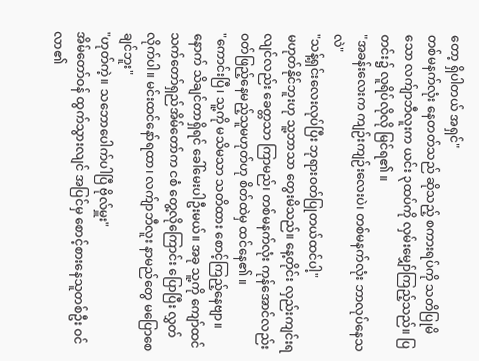တော့ ရှိပါတယ် အရှင်"
တစ်မနက်လုံး နေတတ်သည် ဆိုသည့် စကားရပ်ကို သတိပြုမိသော လက်ျာဘီလူးက ယင်း ၃ထပ်ကို လှမ်းမျှော်ကြည့်သည်။ ပြတင်း၌ လူရိပ်လိုလို မြင်ရ၏ ။
"အခန်းလေးက ကျဉ်းကျဉ်းလေးပဲ၊ တစ်မနက်လုံး ဘာလုပ်နေသလဲ"
"သန့်ရှင်းလေးလုပ်ပြီး ဘုရားဝတ်ပြုတယ်ထင်ပါ့"
မဟုတ်နိုင်ဘူးဟု သူ့ဘာသာ တွေးမိသည်။ နေ့တိုင်း လှည်းကျင်းရလျင်လည်း ခေတ္တသာ ကြာမည်၊ တစ်မနက်လုံး ကုန်အောင်လည်း ဝတ်ဖြည့်နေမည့်သူမဟုတ်ဟု စိတ်ထဲမှ ထင်နေ၏ ။
"ကောင်းပြီ၊ သူ့ကို မသိမသာ သတိထား စောင့်ကြည့်နေဗျာ။ နောက် သိချင်တာရှိရင် ခေါ်မေးပါဦးမယ်။ အခု သူ့ကို ကျော်ထင် သက်တော်ရှည်အိမ်တော်က ငစံ တွေ့လိုကြောင်း ပြောပြီး လွှတ်လိုက်ပါ။ မင်းထင်နော်ရထာ၊ လက်ျာဘီလူး နာမည်တွေ မပြောစေချင်ဘူး"
"ဟုတ်ကဲ့။ သဘောပေါက်ပါပြီ ဗိုလ်မှူး"
အိမ်တော်ဝန် ထွက်သွားလျင် အပြင်မှ စောင့်စားနေသူတစ်ဦး ဝင်လာ၏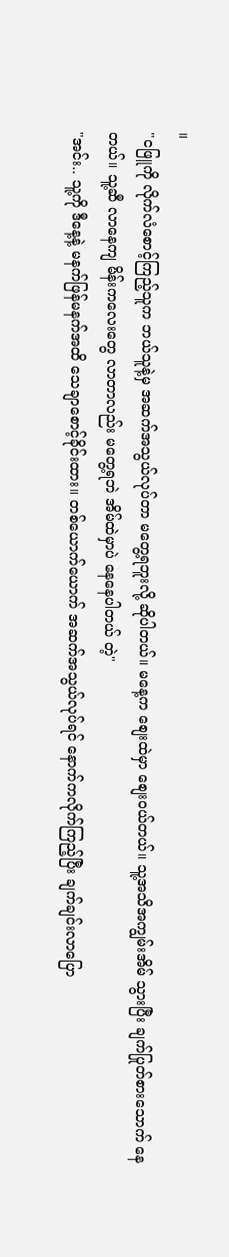။
"ငဖြူကို လိုက်လံစောင့်ကြည့်သူက ဘယ်သူနဲ့မှ အဆက်အသွယ်လုပ်တာ မတွေ့ရဘူးလို့ ဆိုပါတယ်။ မနေ့က စျေးထဲမှာ စျေးဝယ်တယ်။ သူ့အသိအကျွမ်းအိမ် သွားပြီး ချက်ပြုတ်စားသောက် နေတယ်။ သူ့ဆီ လာနေကျ မိန်းကလေးတွေ လာတာလည်း မတွေ့ရဘဲ အိမ်ထဲမှာပဲ နေနေပါတယ် တဲ့"
"အင်း.. သူ့ကို ဒီနေ့နဲ့ မနက်ဖြန်မနက်အထိ သေချာစောင့်ခိုင်းထား။ တစ်ယောက်ယောက် အဆက်အသွယ်လုပ်ရင် နောက်ကလိုက်ကြည့်ပြီး ချက်ချင်းလာပြော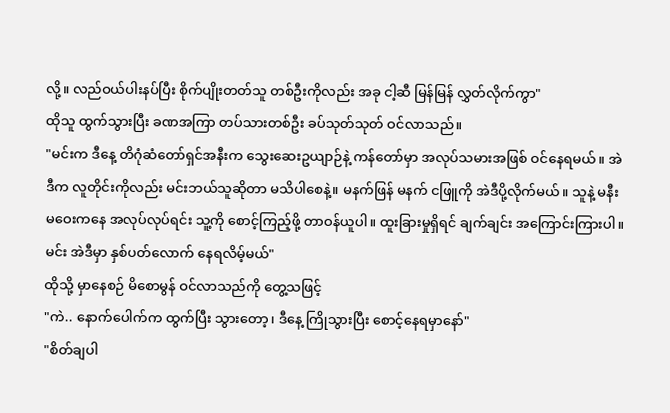လို့။ လည်ဝယ်ပါးနပ်ပြီး စိုက်ပျိုးတတ်သူ တစ်ဦးကိုလည်း အခု ငါ့ဆီ မြန်မြန် လွှတ်လိုက်ကွာ"
ထိုသူ ထွက်သွားပြီး ခဏအကြာ တပ်သားတစ်ဦး ခပ်သုတ်သုတ် ဝင်လာသည်။
"မင်းက ဒီနေ့ တိဂုံဆံတော်ရှင်အနီးက သွေးဆေးဥယျာဉ်နဲ့ ကန်တော်မှာ အလုပ်သမားအဖြစ် ဝင်နေရမယ်။ အဲဒီက လူတိုင်းကိုလည်း မင်းဘယ်သူဆိုတာ မသိပါစေနဲ့။ မနက်ဖြန် မနက် ငဖြူကို အဲဒီပို့လိုက်မယ်။ သူနဲ့ မနီးမဝေးကနေ အလုပ်လုပ်ရင်း သူ့ကို စောင့်ကြည့်ဖို့ တာဝန်ယူပါ။ ထူးခြားမှုရှိရင် ချက်ချင်း အကြောင်းကြားပါ။ မင်း အဲဒီမှာ နှစ်ပတ်လောက် နေရလိမ့်မယ်"
ထိုသို့ မှာနေစဉ် မိစောမွန် ဝင်လာသည်ကို တွေ့သဖြင့်
"ကဲ.. နောက်ပေါက်က ထွက်ပြီး သွားတော့၊ ဒီနေ့ ကြိုသွားပြီး စောင့်နေရမှာနော်"
"စိတ်ချပါ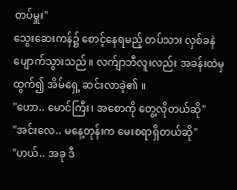တပ်မှူး"
သွေးဆေးကန်၌ စောင့်နေရမည့် တပ်သား လှစ်ခနဲ ပျောက်သွားသည်။ လက်ျာဘီလူးလည်း အခန်းထဲမှ ထွက်၍ အိမ်ရှေ့ ဆင်းလာခဲ့၏ ။
"ဟော.. မောင်ကြီး၊ အစောကို တွေ့လိုတယ်ဆို"
"အင်းလေ.. မနေ့တုန်းက မေးစရာရှိတယ်ဆို"
"ဟယ်.. အခု ဒီ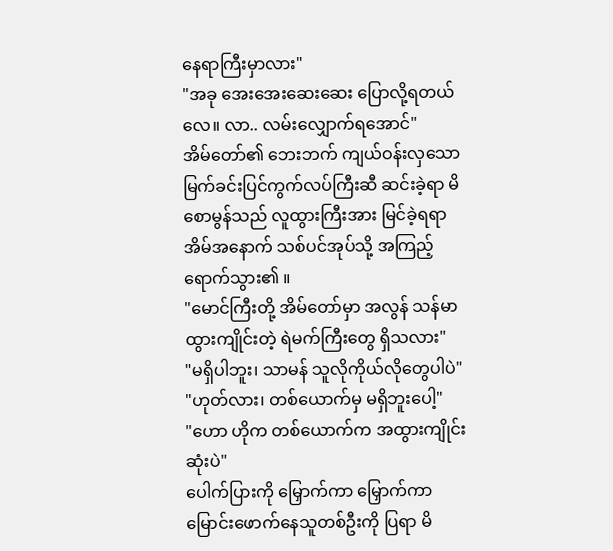နေရာကြီးမှာလား"
"အခု အေးအေးဆေးဆေး ပြောလို့ရတယ်လေ။ လာ.. လမ်းလျှောက်ရအောင်"
အိမ်တော်၏ ဘေးဘက် ကျယ်ဝန်းလှသော မြက်ခင်းပြင်ကွက်လပ်ကြီးဆီ ဆင်းခဲ့ရာ မိစောမွန်သည် လူထွားကြီးအား မြင်ခဲ့ရရာ အိမ်အနောက် သစ်ပင်အုပ်သို့ အကြည့်ရောက်သွား၏ ။
"မောင်ကြီးတို့ အိမ်တော်မှာ အလွန် သန်မာထွားကျိုင်းတဲ့ ရဲမက်ကြီးတွေ ရှိသလား"
"မရှိပါဘူး၊ သာမန် သူလိုကိုယ်လိုတွေပါပဲ"
"ဟုတ်လား၊ တစ်ယောက်မှ မရှိဘူးပေါ့"
"ဟော ဟိုက တစ်ယောက်က အထွားကျိုင်းဆုံးပဲ"
ပေါက်ပြားကို မြှောက်ကာ မြှောက်ကာ မြောင်းဖောက်နေသူတစ်ဦးကို ပြရာ မိ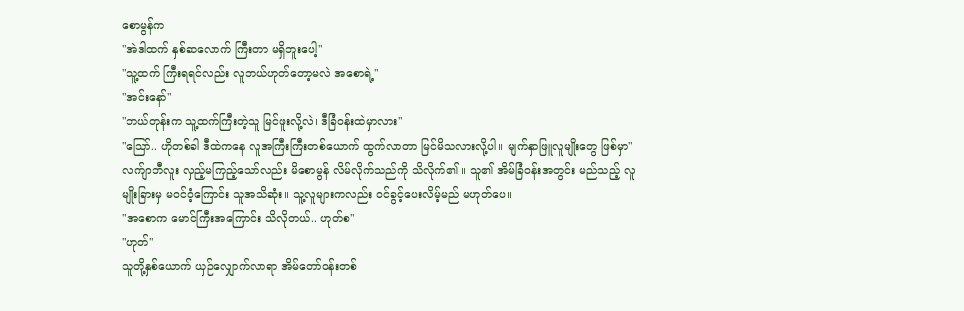စောမွန်က
"အဲဒါထက် နှစ်ဆလောက် ကြီးတာ မရှိဘူးပေါ့"
"သူ့ထက် ကြီးရရင်လည်း လူဘယ်ဟုတ်တော့မလဲ အစောရဲ့"
"အင်းနော်"
"ဘယ်တုန်းက သူ့ထက်ကြီးတဲ့သူ မြင်ဖူးလို့လဲ၊ ဒီခြံဝန်းထဲမှာလား"
"သြော်.. ဟိုတစ်ခါ ဒီထဲကနေ လူအကြီးကြီးတစ်ယောက် ထွက်လာတာ မြင်မိသလားလို့ပါ။ မျက်နှာဖြူလူမျိုးတွေ ဖြစ်မှာ"
လက်ျာဘီလူး လှည့်မကြည့်သော်လည်း မိစောမွန် လိမ်လိုက်သည်ကို သိလိုက်၏ ။ သူ၏ အိမ်ခြံဝန်းအတွင်း မည်သည့် လူမျိုးခြားမှ မဝင်ဝံ့ကြောင်း သူအသိဆုံး။ သူ့လူများကလည်း ဝင်ခွင့်ပေးလိမ့်မည် မဟုတ်ပေ။
"အစောက မောင်ကြီးအကြောင်း သိလိုတယ်.. ဟုတ်စ"
"ဟုတ်"
သူတို့နှစ်ယောက် ယှဉ်လျှောက်လာရာ အိမ်တော်ဝန်းတစ်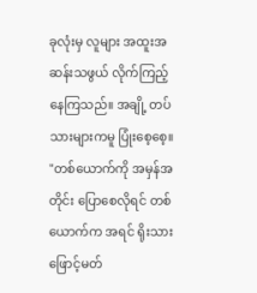ခုလုံးမှ လူများ အထူးအဆန်းသဖွယ် လိုက်ကြည့်နေကြသည်။ အချို့ တပ်သားများကမူ ပြုံးစေ့စေ့။
"တစ်ယောက်ကို အမှန်အတိုင်း ပြောစေလိုရင် တစ်ယောက်က အရင် ရိုးသားဖြောင့်မတ်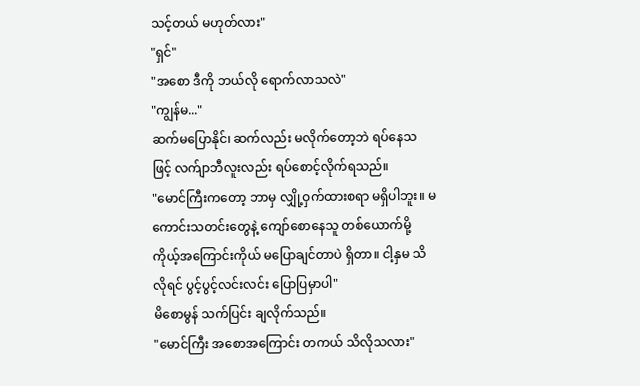သင့်တယ် မဟုတ်လား"
"ရှင်"
"အစော ဒီကို ဘယ်လို ရောက်လာသလဲ"
"ကျွန်မ..."
ဆက်မပြောနိုင်၊ ဆက်လည်း မလိုက်တော့ဘဲ ရပ်နေသဖြင့် လက်ျာဘီလူးလည်း ရပ်စောင့်လိုက်ရသည်။
"မောင်ကြီးကတော့ ဘာမှ လျှို့ဝှက်ထားစရာ မရှိပါဘူး။ မကောင်းသတင်းတွေနဲ့ ကျော်စောနေသူ တစ်ယောက်မို့ ကိုယ့်အကြောင်းကိုယ် မပြောချင်တာပဲ ရှိတာ။ ငါ့နှမ သိလိုရင် ပွင့်ပွင့်လင်းလင်း ပြောပြမှာပါ"
မိစောမွန် သက်ပြင်း ချလိုက်သည်။
"မောင်ကြီး အစောအကြောင်း တကယ် သိလိုသလား"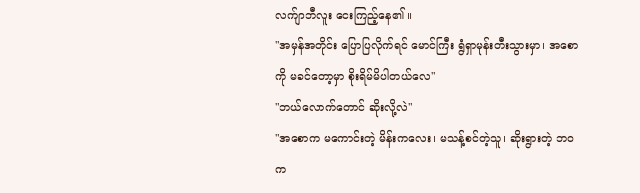လက်ျာဘီလူး ငေးကြည့်နေ၏ ။
"အမှန်အတိုင်း ပြောပြလိုက်ရင် မောင်ကြီး ရွံရှာမုန်းတီးသွားမှာ၊ အစောကို မခင်တော့မှာ စိုးရိမ်မိပါတယ်လေ"
"ဘယ်လောက်တောင် ဆိုးလို့လဲ"
"အစောက မကောင်းတဲ့ မိန်းကလေး၊ မသန့်စင်တဲ့သူ၊ ဆိုးရွားတဲ့ ဘဝက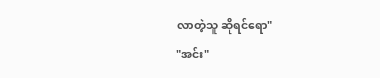လာတဲ့သူ ဆိုရင်ရော"
"အင်း"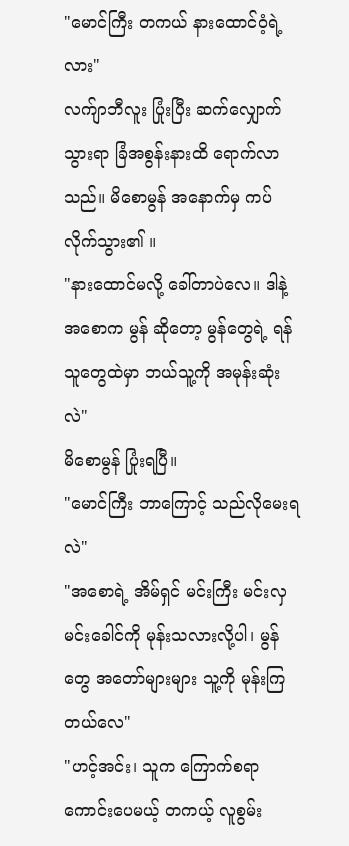"မောင်ကြီး တကယ် နားထောင်ဝံ့ရဲ့လား"
လက်ျာဘီလူး ပြုံးပြီး ဆက်လျှောက်သွားရာ ခြံအစွန်းနားထိ ရောက်လာသည်။ မိစောမွန် အနောက်မှ ကပ်လိုက်သွား၏ ။
"နားထောင်မလို့ ခေါ်တာပဲလေ။ ဒါနဲ့ အစောက မွန် ဆိုတော့ မွန်တွေရဲ့ ရန်သူတွေထဲမှာ ဘယ်သူ့ကို အမုန်းဆုံးလဲ"
မိစောမွန် ပြုံးရပြီ။
"မောင်ကြီး ဘာကြောင့် သည်လိုမေးရလဲ"
"အစောရဲ့ အိမ်ရှင် မင်းကြီး မင်းလှမင်းခေါင်ကို မုန်းသလားလို့ပါ၊ မွန်တွေ အတော်များများ သူ့ကို မုန်းကြတယ်လေ"
"ဟင့်အင်း၊ သူက ကြောက်စရာ ကောင်းပေမယ့် တကယ့် လူစွမ်း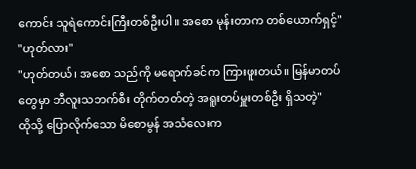ကောင်း သူရဲကောင်းကြီးတစ်ဦးပါ။ အစော မုန်းတာက တစ်ယောက်ရှင့်"
"ဟုတ်လား"
"ဟုတ်တယ်၊ အစော သည်ကို မရောက်ခင်က ကြားဖူးတယ်။ မြန်မာတပ်တွေမှာ ဘီလူးသဘက်စီး တိုက်တတ်တဲ့ အရူးတပ်မှူးတစ်ဦး ရှိသတဲ့"
ထိုသို့ ပြောလိုက်သော မိစောမွန် အသံလေးက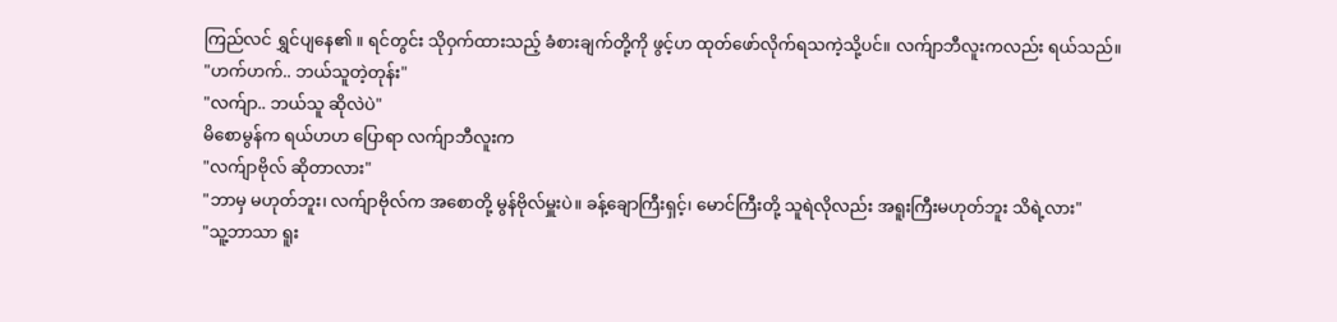ကြည်လင် ရွှင်ပျနေ၏ ။ ရင်တွင်း သိုဝှက်ထားသည့် ခံစားချက်တို့ကို ဖွင့်ဟ ထုတ်ဖော်လိုက်ရသကဲ့သို့ပင်။ လက်ျာဘီလူးကလည်း ရယ်သည်။
"ဟက်ဟက်.. ဘယ်သူတဲ့တုန်း"
"လက်ျာ.. ဘယ်သူ ဆိုလဲပဲ"
မိစောမွန်က ရယ်ဟဟ ပြောရာ လက်ျာဘီလူးက
"လက်ျာဗိုလ် ဆိုတာလား"
"ဘာမှ မဟုတ်ဘူး၊ လက်ျာဗိုလ်က အစောတို့ မွန်ဗိုလ်မှူးပဲ။ ခန့်ချောကြီးရှင့်၊ မောင်ကြီးတို့ သူရဲလိုလည်း အရူးကြီးမဟုတ်ဘူး သိရဲ့လား"
"သူ့ဘာသာ ရူး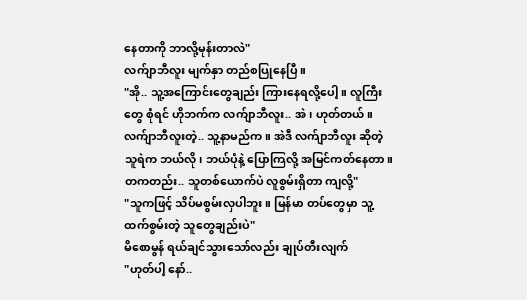နေတာကို ဘာလို့မုန်းတာလဲ"
လက်ျာဘီလူး မျက်နှာ တည်စပြုနေပြီ။
"အို.. သူ့အကြောင်းတွေချည်း ကြားနေရလို့ပေါ့။ လူကြီးတွေ စုံရင် ဟိုဘက်က လက်ျာဘီလူး.. အဲ၊ ဟုတ်တယ်။ လက်ျာဘီလူးတဲ့.. သူ့နာမည်က။ အဲဒီ လက်ျာဘီလူး ဆိုတဲ့ သူရဲက ဘယ်လို၊ ဘယ်ပုံနဲ့ ပြောကြလို့ အမြင်ကတ်နေတာ။ တကတည်း.. သူတစ်ယောက်ပဲ လူစွမ်းရှိတာ ကျလို့"
"သူကဖြင့် သိပ်မစွမ်းလှပါဘူး။ မြန်မာ တပ်တွေမှာ သူ့ထက်စွမ်းတဲ့ သူတွေချည်းပဲ"
မိစောမွန် ရယ်ချင်သွားသော်လည်း ချုပ်တီးလျက်
"ဟုတ်ပါ့ နော်..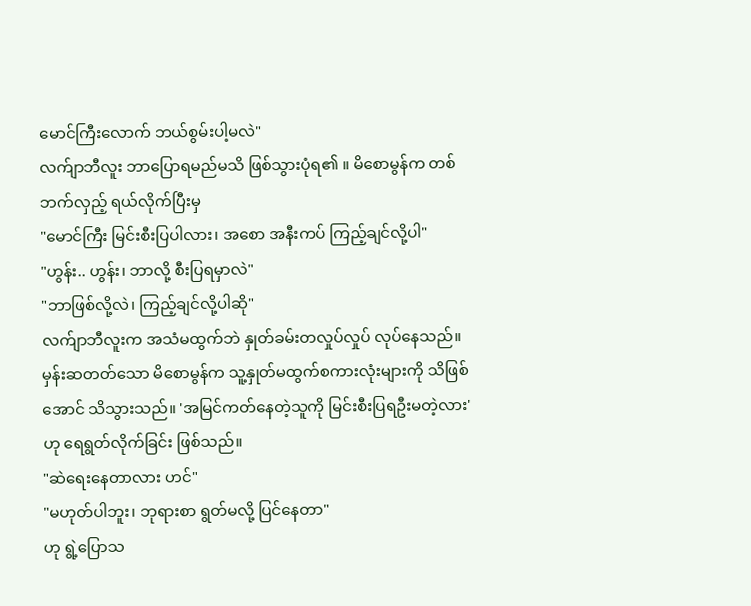မောင်ကြီးလောက် ဘယ်စွမ်းပါ့မလဲ"
လက်ျာဘီလူး ဘာပြောရမည်မသိ ဖြစ်သွားပုံရ၏ ။ မိစောမွန်က တစ်ဘက်လှည့် ရယ်လိုက်ပြီးမှ
"မောင်ကြီး မြင်းစီးပြပါလား၊ အစော အနီးကပ် ကြည့်ချင်လို့ပါ"
"ဟွန်း.. ဟွန်း၊ ဘာလို့ စီးပြရမှာလဲ"
"ဘာဖြစ်လို့လဲ၊ ကြည့်ချင်လို့ပါဆို"
လက်ျာဘီလူးက အသံမထွက်ဘဲ နှုတ်ခမ်းတလှုပ်လှုပ် လုပ်နေသည်။ မှန်းဆတတ်သော မိစောမွန်က သူ့နှုတ်မထွက်စကားလုံးများကို သိဖြစ်အောင် သိသွားသည်။ 'အမြင်ကတ်နေတဲ့သူကို မြင်းစီးပြရဦးမတဲ့လား' ဟု ရေရွတ်လိုက်ခြင်း ဖြစ်သည်။
"ဆဲရေးနေတာလား ဟင်"
"မဟုတ်ပါဘူး၊ ဘုရားစာ ရွတ်မလို့ ပြင်နေတာ"
ဟု ရွဲ့ပြောသ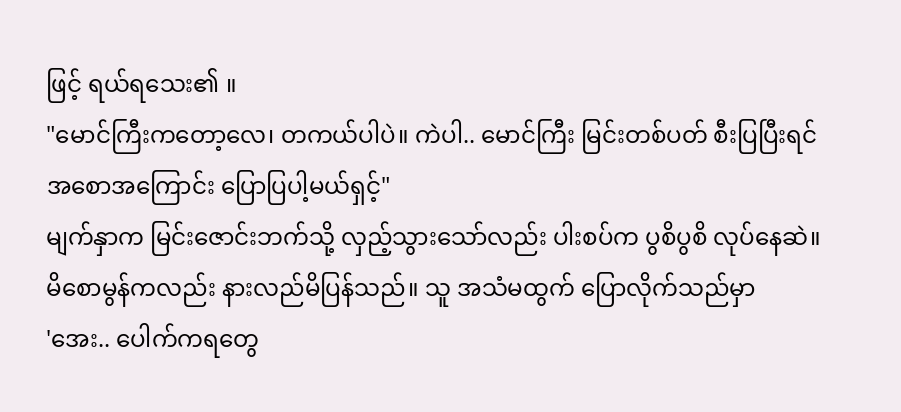ဖြင့် ရယ်ရသေး၏ ။
"မောင်ကြီးကတော့လေ၊ တကယ်ပါပဲ။ ကဲပါ.. မောင်ကြီး မြင်းတစ်ပတ် စီးပြပြီးရင် အစောအကြောင်း ပြောပြပါ့မယ်ရှင့်"
မျက်နှာက မြင်းဇောင်းဘက်သို့ လှည့်သွားသော်လည်း ပါးစပ်က ပွစိပွစိ လုပ်နေဆဲ။ မိစောမွန်ကလည်း နားလည်မိပြန်သည်။ သူ အသံမထွက် ပြောလိုက်သည်မှာ
'အေး.. ပေါက်ကရတွေ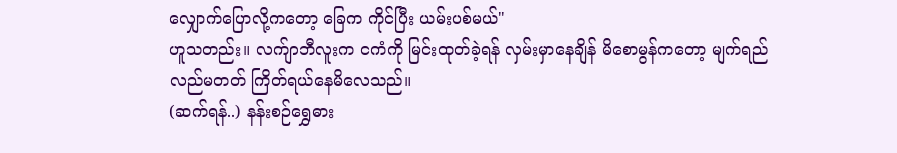လျှောက်ပြောလို့ကတော့ ခြေက ကိုင်ပြီး ယမ်းပစ်မယ်"
ဟူသတည်း။ လက်ျာဘီလူးက ငကံကို မြင်းထုတ်ခဲ့ရန် လှမ်းမှာနေချိန် မိစောမွန်ကတော့ မျက်ရည်လည်မတတ် ကြိတ်ရယ်နေမိလေသည်။
(ဆက်ရန်..) နန်းစဉ်ရွှေဓား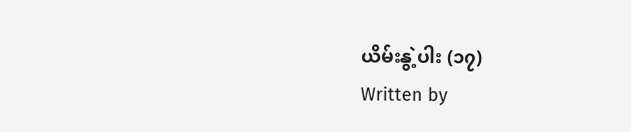ယိမ်းနွဲ့ပါး (၁၇)
Written by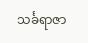သင်္ခရာဇာ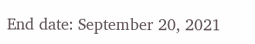End date: September 20, 2021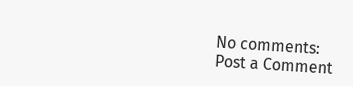No comments:
Post a Comment